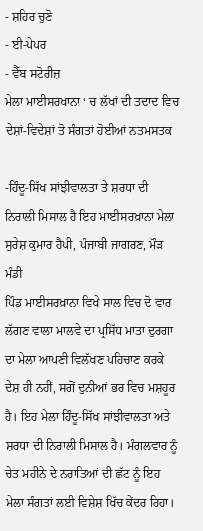- ਸ਼ਹਿਰ ਚੁਣੋ
- ਈ-ਪੇਪਰ
- ਵੈੱਬ ਸਟੋਰੀਜ਼
ਮੇਲਾ ਮਾਈਸਰਖਾਨਾ ‘ ਚ ਲੱਖਾਂ ਦੀ ਤਦਾਦ ਵਿਚ ਦੇਸ਼ਾਂ-ਵਿਦੇਸ਼ਾਂ ਤੋ ਸੰਗਤਾਂ ਹੋਈਆਂ ਨਤਮਸਤਕ

-ਹਿੰਦੂ-ਸਿੱਖ ਸਾਂਝੀਵਾਲਤਾ ਤੇ ਸ਼ਰਧਾ ਦੀ ਨਿਰਾਲੀ ਮਿਸਾਲ ਹੈ ਇਹ ਮਾਈਸਰਖ਼ਾਨਾ ਮੇਲਾ
ਸੁਰੇਸ਼ ਕੁਮਾਰ ਹੈਪੀ, ਪੰਜਾਬੀ ਜਾਗਰਣ, ਮੌੜ ਮੰਡੀ
ਪਿੰਡ ਮਾਈਸਰਖ਼ਾਨਾ ਵਿਖੇ ਸਾਲ ਵਿਚ ਦੋ ਵਾਰ ਲੱਗਣ ਵਾਲਾ ਮਾਲਵੇ ਦਾ ਪ੍ਰਸਿੱਧ ਮਾਤਾ ਦੁਰਗਾ ਦਾ ਮੇਲਾ ਆਪਣੀ ਵਿਲੱਖਣ ਪਹਿਚਾਣ ਕਰਕੇ ਦੇਸ਼ ਹੀ ਨਹੀਂ, ਸਗੋਂ ਦੁਨੀਆਂ ਭਰ ਵਿਚ ਮਸ਼ਹੂਰ ਹੈ। ਇਹ ਮੇਲਾ ਹਿੰਦੂ-ਸਿੱਖ ਸਾਂਝੀਵਾਲਤਾ ਅਤੇ ਸ਼ਰਧਾ ਦੀ ਨਿਰਾਲੀ ਮਿਸਾਲ ਹੈ। ਮੰਗਲਵਾਰ ਨੂੰ ਚੇਤ ਮਹੀਨੇ ਦੇ ਨਰਾਤਿਆਂ ਦੀ ਛੱਟ ਨੂੰ ਇਹ ਮੇਲਾ ਸੰਗਤਾਂ ਲਈ ਵਿਸ਼ੇਸ਼ ਖਿੱਚ ਕੇਂਦਰ ਰਿਹਾ।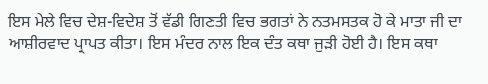ਇਸ ਮੇਲੇ ਵਿਚ ਦੇਸ਼-ਵਿਦੇਸ਼ ਤੋਂ ਵੱਡੀ ਗਿਣਤੀ ਵਿਚ ਭਗਤਾਂ ਨੇ ਨਤਮਸਤਕ ਹੋ ਕੇ ਮਾਤਾ ਜੀ ਦਾ ਆਸ਼ੀਰਵਾਦ ਪ੍ਰਾਪਤ ਕੀਤਾ। ਇਸ ਮੰਦਰ ਨਾਲ ਇਕ ਦੰਤ ਕਥਾ ਜੁੜੀ ਹੋਈ ਹੈ। ਇਸ ਕਥਾ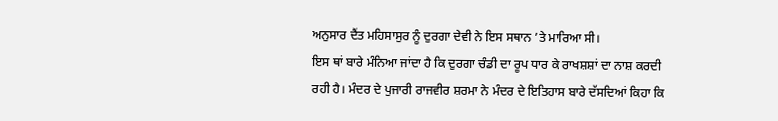ਅਨੁਸਾਰ ਦੈਂਤ ਮਹਿਸਾਸੁਰ ਨੂੰ ਦੁਰਗਾ ਦੇਵੀ ਨੇ ਇਸ ਸਥਾਨ ’ਤੇ ਮਾਰਿਆ ਸੀ।
ਇਸ ਥਾਂ ਬਾਰੇ ਮੰਨਿਆ ਜਾਂਦਾ ਹੈ ਕਿ ਦੁਰਗਾ ਚੰਡੀ ਦਾ ਰੂਪ ਧਾਰ ਕੇ ਰਾਖਸ਼ਸ਼ਾਂ ਦਾ ਨਾਸ਼ ਕਰਦੀ ਰਹੀ ਹੈ। ਮੰਦਰ ਦੇ ਪੁਜਾਰੀ ਰਾਜਵੀਰ ਸ਼ਰਮਾ ਨੇ ਮੰਦਰ ਦੇ ਇਤਿਹਾਸ ਬਾਰੇ ਦੱਸਦਿਆਂ ਕਿਹਾ ਕਿ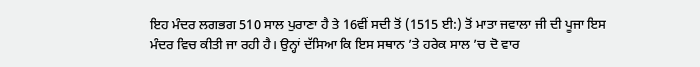ਇਹ ਮੰਦਰ ਲਗਭਗ 510 ਸਾਲ ਪੁਰਾਣਾ ਹੈ ਤੇ 16ਵੀਂ ਸਦੀ ਤੋਂ (1515 ਈ:) ਤੋਂ ਮਾਤਾ ਜਵਾਲਾ ਜੀ ਦੀ ਪੂਜਾ ਇਸ ਮੰਦਰ ਵਿਚ ਕੀਤੀ ਜਾ ਰਹੀ ਹੈ। ਉਨ੍ਹਾਂ ਦੱਸਿਆ ਕਿ ਇਸ ਸਥਾਨ ’ਤੇ ਹਰੇਕ ਸਾਲ ’ਚ ਦੋ ਵਾਰ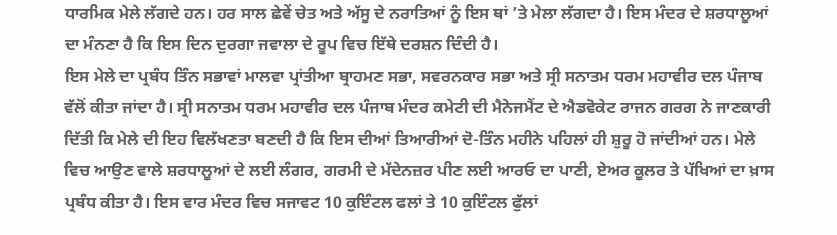ਧਾਰਮਿਕ ਮੇਲੇ ਲੱਗਦੇ ਹਨ। ਹਰ ਸਾਲ ਛੇਵੇਂ ਚੇਤ ਅਤੇ ਅੱਸੂ ਦੇ ਨਰਾਤਿਆਂ ਨੂੰ ਇਸ ਥਾਂ ’ਤੇ ਮੇਲਾ ਲੱਗਦਾ ਹੈ। ਇਸ ਮੰਦਰ ਦੇ ਸ਼ਰਧਾਲੂਆਂ ਦਾ ਮੰਨਣਾ ਹੈ ਕਿ ਇਸ ਦਿਨ ਦੁਰਗਾ ਜਵਾਲਾ ਦੇ ਰੂਪ ਵਿਚ ਇੱਥੇ ਦਰਸ਼ਨ ਦਿੰਦੀ ਹੈ।
ਇਸ ਮੇਲੇ ਦਾ ਪ੍ਰਬੰਧ ਤਿੰਨ ਸਭਾਵਾਂ ਮਾਲਵਾ ਪ੍ਰਾਂਤੀਆ ਬ੍ਰਾਹਮਣ ਸਭਾ, ਸਵਰਨਕਾਰ ਸਭਾ ਅਤੇ ਸ੍ਰੀ ਸਨਾਤਮ ਧਰਮ ਮਹਾਵੀਰ ਦਲ ਪੰਜਾਬ ਵੱਲੋਂ ਕੀਤਾ ਜਾਂਦਾ ਹੈ। ਸ੍ਰੀ ਸਨਾਤਮ ਧਰਮ ਮਹਾਵੀਰ ਦਲ ਪੰਜਾਬ ਮੰਦਰ ਕਮੇਟੀ ਦੀ ਮੈਨੇਜਮੈਂਟ ਦੇ ਐਡਵੋਕੇਟ ਰਾਜਨ ਗਰਗ ਨੇ ਜਾਣਕਾਰੀ ਦਿੱਤੀ ਕਿ ਮੇਲੇ ਦੀ ਇਹ ਵਿਲੱਖਣਤਾ ਬਣਦੀ ਹੈ ਕਿ ਇਸ ਦੀਆਂ ਤਿਆਰੀਆਂ ਦੋ-ਤਿੰਨ ਮਹੀਨੇ ਪਹਿਲਾਂ ਹੀ ਸ਼ੁਰੂ ਹੋ ਜਾਂਦੀਆਂ ਹਨ। ਮੇਲੇ ਵਿਚ ਆਉਣ ਵਾਲੇ ਸ਼ਰਧਾਲੂਆਂ ਦੇ ਲਈ ਲੰਗਰ, ਗਰਮੀ ਦੇ ਮੱਦੇਨਜ਼ਰ ਪੀਣ ਲਈ ਆਰਓ ਦਾ ਪਾਣੀ, ਏਅਰ ਕੂਲਰ ਤੇ ਪੱਖਿਆਂ ਦਾ ਖ਼ਾਸ ਪ੍ਰਬੰਧ ਕੀਤਾ ਹੈ। ਇਸ ਵਾਰ ਮੰਦਰ ਵਿਚ ਸਜਾਵਟ 10 ਕੁਇੰਟਲ ਫਲਾਂ ਤੇ 10 ਕੁਇੰਟਲ ਫੁੱਲਾਂ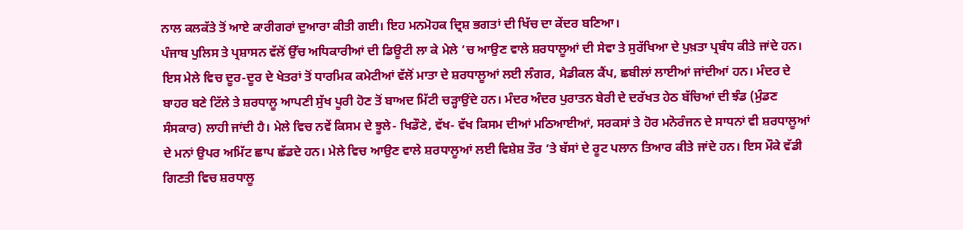ਨਾਲ ਕਲਕੱਤੇ ਤੋਂ ਆਏ ਕਾਰੀਗਰਾਂ ਦੁਆਰਾ ਕੀਤੀ ਗਈ। ਇਹ ਮਨਮੋਹਕ ਦ੍ਰਿਸ਼ ਭਗਤਾਂ ਦੀ ਖਿੱਚ ਦਾ ਕੇਂਦਰ ਬਣਿਆ।
ਪੰਜਾਬ ਪੁਲਿਸ ਤੇ ਪ੍ਰਸ਼ਾਸਨ ਵੱਲੋਂ ਉੱਚ ਅਧਿਕਾਰੀਆਂ ਦੀ ਡਿਊਟੀ ਲਾ ਕੇ ਮੇਲੇ ’ਚ ਆਉਣ ਵਾਲੇ ਸ਼ਰਧਾਲੂਆਂ ਦੀ ਸੇਵਾ ਤੇ ਸੁਰੱਖਿਆ ਦੇ ਪੁਖ਼ਤਾ ਪ੍ਰਬੰਧ ਕੀਤੇ ਜਾਂਦੇ ਹਨ। ਇਸ ਮੇਲੇ ਵਿਚ ਦੂਰ-ਦੂਰ ਦੇ ਖੇਤਰਾਂ ਤੋਂ ਧਾਰਮਿਕ ਕਮੇਟੀਆਂ ਵੱਲੋਂ ਮਾਤਾ ਦੇ ਸ਼ਰਧਾਲੂਆਂ ਲਈ ਲੰਗਰ, ਮੈਡੀਕਲ ਕੈਂਪ, ਛਬੀਲਾਂ ਲਾਈਆਂ ਜਾਂਦੀਆਂ ਹਨ। ਮੰਦਰ ਦੇ ਬਾਹਰ ਬਣੇ ਟਿੱਲੇ ਤੇ ਸ਼ਰਧਾਲੂ ਆਪਣੀ ਸੁੱਖ ਪੂਰੀ ਹੋਣ ਤੋਂ ਬਾਅਦ ਮਿੱਟੀ ਚੜ੍ਹਾਉਂਦੇ ਹਨ। ਮੰਦਰ ਅੰਦਰ ਪੁਰਾਤਨ ਬੇਰੀ ਦੇ ਦਰੱਖਤ ਹੇਠ ਬੱਚਿਆਂ ਦੀ ਝੰਡ (ਮੁੰਡਣ ਸੰਸਕਾਰ) ਲਾਹੀ ਜਾਂਦੀ ਹੈ। ਮੇਲੇ ਵਿਚ ਨਵੇਂ ਕਿਸਮ ਦੇ ਝੂਲੇ- ਖਿਡੌਣੇ, ਵੱਖ- ਵੱਖ ਕਿਸਮ ਦੀਆਂ ਮਠਿਆਈਆਂ, ਸਰਕਸਾਂ ਤੇ ਹੋਰ ਮਨੋਰੰਜਨ ਦੇ ਸਾਧਨਾਂ ਵੀ ਸ਼ਰਧਾਲੂਆਂ ਦੇ ਮਨਾਂ ਉਪਰ ਅਮਿੱਟ ਛਾਪ ਛੱਡਦੇ ਹਨ। ਮੇਲੇ ਵਿਚ ਆਉਣ ਵਾਲੇ ਸ਼ਰਧਾਲੂਆਂ ਲਈ ਵਿਸ਼ੇਸ਼ ਤੌਰ ’ਤੇ ਬੱਸਾਂ ਦੇ ਰੂਟ ਪਲਾਨ ਤਿਆਰ ਕੀਤੇ ਜਾਂਦੇ ਹਨ। ਇਸ ਮੌਕੇ ਵੱਡੀ ਗਿਣਤੀ ਵਿਚ ਸ਼ਰਧਾਲੂ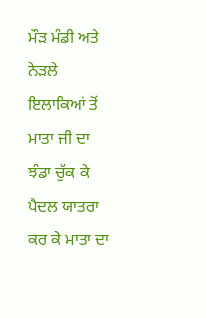ਮੌੜ ਮੰਡੀ ਅਤੇ ਨੇੜਲੇ ਇਲਾਕਿਆਂ ਤੋਂ ਮਾਤਾ ਜੀ ਦਾ ਝੰਡਾ ਚੁੱਕ ਕੇ ਪੈਦਲ ਯਾਤਰਾ ਕਰ ਕੇ ਮਾਤਾ ਦਾ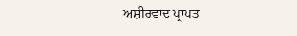ਅਸ਼ੀਰਵਾਦ ਪ੍ਰਾਪਤ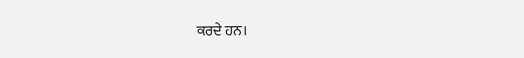ਕਰਦੇ ਹਨ।